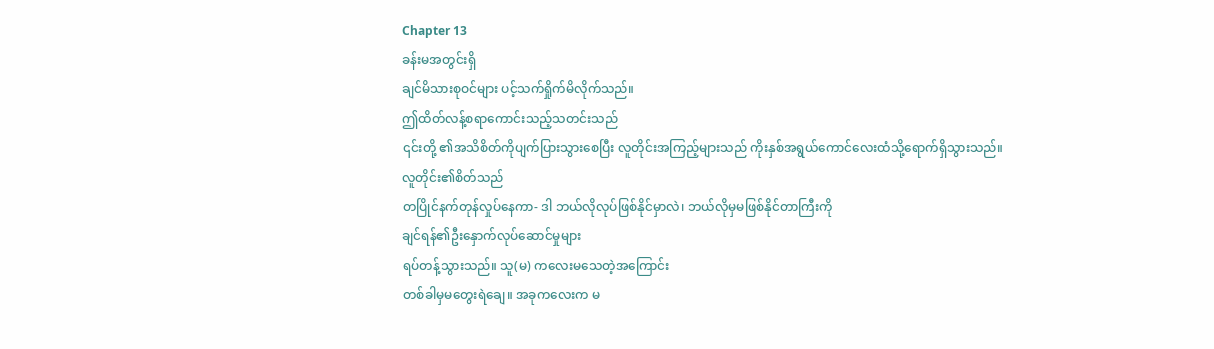Chapter 13
ခန်းမအတွင်းရှိ
ချင်မိသားစုဝင်များ ပင့်သက်ရှိုက်မိလိုက်သည်။
ဤထိတ်လန့်စရာကောင်းသည့်သတင်းသည်
၎င်းတို့ ၏အသိစိတ်ကိုပျက်ပြားသွားစေပြီး လူတိုင်းအကြည့်များသည် ကိုးနှစ်အရွယ်ကောင်လေးထံသို့ရောက်ရှိသွားသည်။
လူတိုင်း၏စိတ်သည်
တပြိုင်နက်တုန်လှုပ်နေကာ- ဒါ ဘယ်လိုလုပ်ဖြစ်နိုင်မှာလဲ၊ ဘယ်လိုမှမဖြစ်နိုင်တာကြီးကို
ချင်ရန်၏ဦးနှောက်လုပ်ဆောင်မှုများ
ရပ်တန့်သွားသည်။ သူ(မ) ကလေးမသေတဲ့အကြောင်း
တစ်ခါမှမတွေးရဲချေ။ အခုကလေးက မ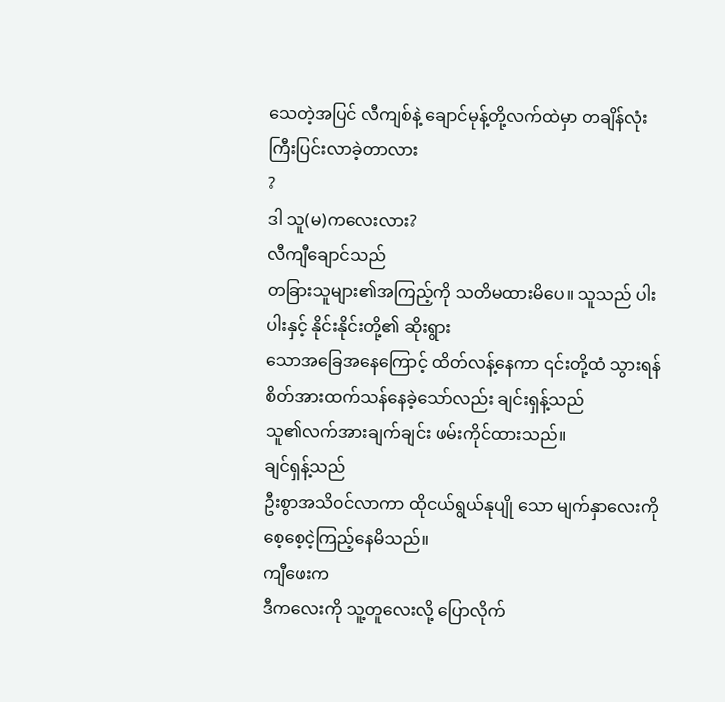သေတဲ့အပြင် လီကျစ်နဲ့ ချောင်မုန့်တို့လက်ထဲမှာ တချိန်လုံးကြီးပြင်းလာခဲ့တာလား
?
ဒါ သူ(မ)ကလေးလား?
လီကျီချောင်သည်
တခြားသူများ၏အကြည့်ကို သတိမထားမိပေ။ သူသည် ပါးပါးနှင့် နိုင်းနိုင်းတို့၏ ဆိုးရွား
သောအခြေအနေကြောင့် ထိတ်လန့်နေကာ ၎င်းတို့ထံ သွားရန် စိတ်အားထက်သန်နေခဲ့သော်လည်း ချင်းရှန့်သည်
သူ၏လက်အားချက်ချင်း ဖမ်းကိုင်ထားသည်။
ချင်ရှန့်သည်
ဦးစွာအသိ၀င်လာကာ ထိုငယ်ရွယ်နုပျို သော မျက်နှာလေးကိုစေ့စေ့ငဲ့ကြည့်နေမိသည်။
ကျီဖေးက
ဒီကလေးကို သူ့တူလေးလို့ ပြောလိုက်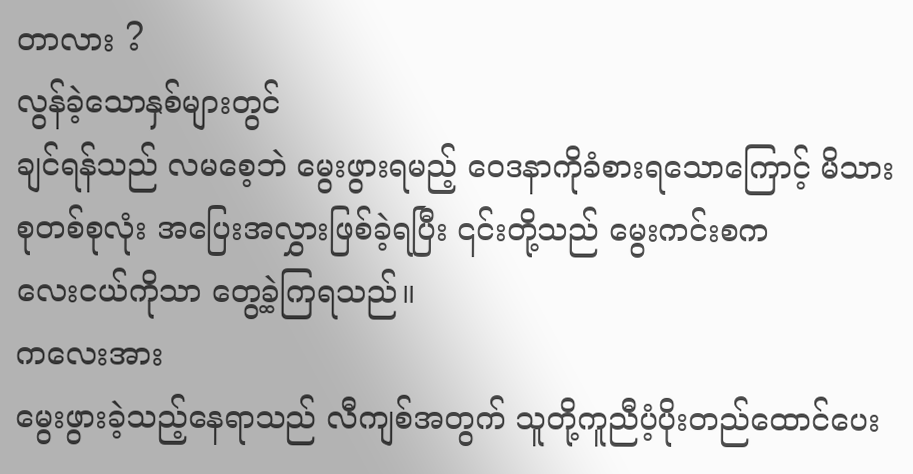တာလား ?
လွန်ခဲ့သောနှစ်များတွင်
ချင်ရန်သည် လမစေ့ဘဲ မွေးဖွားရမည့် ဝေဒနာကိုခံစားရသောကြောင့် မိသားစုတစ်စုလုံး အပြေးအလွှားဖြစ်ခဲ့ရပြီး ၎င်းတို့သည် မွေးကင်းစက
လေးငယ်ကိုသာ တွေ့ခဲ့ကြရသည်။
ကလေးအား
မွေးဖွားခဲ့သည့်နေရာသည် လီကျစ်အတွက် သူတို့ကူညီပံ့ပိုးတည်ထောင်ပေး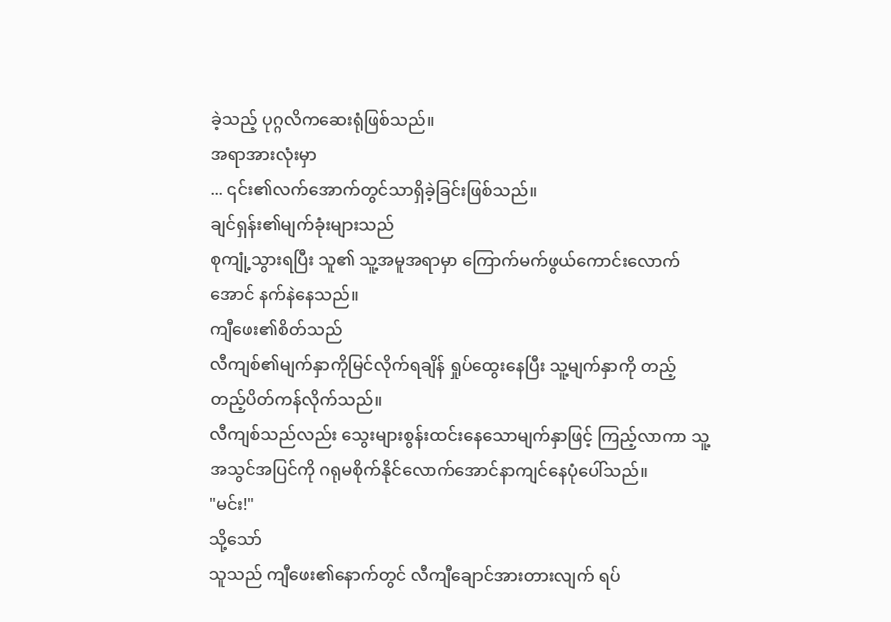ခဲ့သည့် ပုဂ္ဂလိကဆေးရုံဖြစ်သည်။
အရာအားလုံးမှာ
... ၎င်း၏လက်အောက်တွင်သာရှိခဲ့ခြင်းဖြစ်သည်။
ချင်ရှန်း၏မျက်ခုံးများသည်
စုကျုံ့သွားရပြီး သူ၏ သူ့အမူအရာမှာ ကြောက်မက်ဖွယ်ကောင်းလောက်အောင် နက်နဲနေသည်။
ကျီဖေး၏စိတ်သည်
လီကျစ်၏မျက်နှာကိုမြင်လိုက်ရချိန် ရှုပ်ထွေးနေပြီး သူ့မျက်နှာကို တည့်တည့်ပိတ်ကန်လိုက်သည်။
လီကျစ်သည်လည်း သွေးများစွန်းထင်းနေသောမျက်နှာဖြင့် ကြည့်လာကာ သူ့အသွင်အပြင်ကို ဂရုမစိုက်နိုင်လောက်အောင်နာကျင်နေပုံပေါ်သည်။
"မင်း!"
သို့သော်
သူသည် ကျီဖေး၏နောက်တွင် လီကျီချောင်အားတားလျက် ရပ်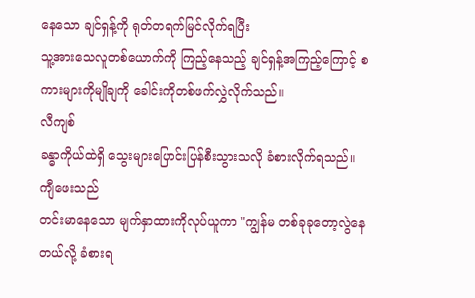နေသော ချင်ရှန့်ကို ရုတ်တရက်မြင်လိုက်ရပြီး
သူ့အားသေလူတစ်ယောက်ကို ကြည့်နေသည့် ချင်ရှန့်အကြည့်ကြောင့် စကားများကိုမျိုချကို ခေါင်းကိုတစ်ဖက်လွှဲလိုက်သည်။
လီကျစ်
ခန္ဓာကိုယ်ထဲရှိ သွေးများပြောင်းပြန်စီးသွားသလို ခံစားလိုက်ရသည်။
ကျီဖေးသည်
တင်းမာနေသော မျက်နှာထားကိုလုပ်ယူကာ "ကျွန်မ တစ်ခုခုတော့လွဲနေတယ်လို့ ခံစားရ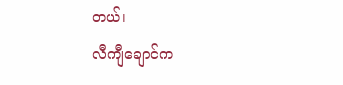တယ်၊
လီကျီချောင်က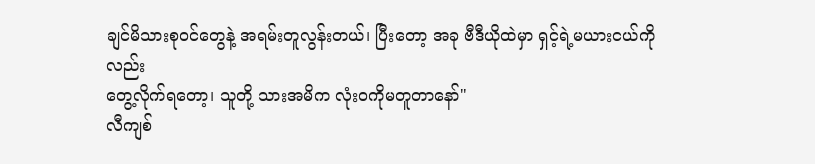ချင်မိသားစု၀င်တွေနဲ့ အရမ်းတူလွန်းတယ်၊ ပြီးတော့ အခု ဗီဒီယိုထဲမှာ ရှင့်ရဲ့မယားငယ်ကိုလည်း
တွေ့လိုက်ရတော့၊ သူတို့ သားအမိက လုံး၀ကိုမတူတာနော်"
လီကျစ်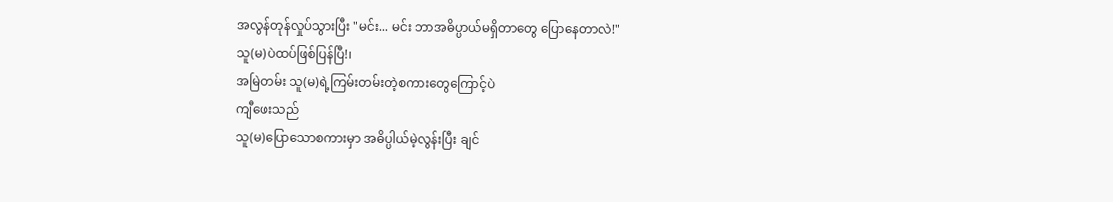အလွန်တုန်လှုပ်သွားပြီး "မင်း... မင်း ဘာအဓိပ္ပာယ်မရှိတာတွေ ပြောနေတာလဲ!"
သူ(မ)ပဲထပ်ဖြစ်ပြန်ပြီ!၊
အမြဲတမ်း သူ(မ)ရဲ့ကြမ်းတမ်းတဲ့စကားတွေကြောင့်ပဲ
ကျီဖေးသည်
သူ(မ)ပြောသောစကားမှာ အဓိပ္ပါယ်မဲ့လွန်းပြီး ချင်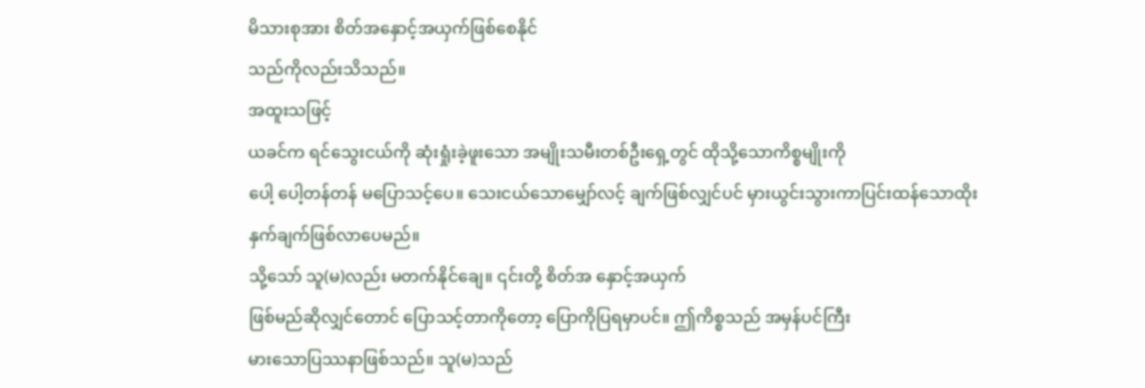မိသားစုအား စိတ်အနှောင့်အယှက်ဖြစ်စေနိုင်
သည်ကိုလည်းသိသည်။
အထူးသဖြင့်
ယခင်က ရင်သွေးငယ်ကို ဆုံးရှုံးခဲ့ဖူးသော အမျိုးသမီးတစ်ဦးရှေ့တွင် ထိုသို့သောကိစ္စမျိုးကို
ပေါ့ ပေါ့တန်တန် မပြောသင့်ပေ။ သေးငယ်သောမျှော်လင့် ချက်ဖြစ်လျှင်ပင် မှားယွင်းသွားကာပြင်းထန်သောထိုး
နှက်ချက်ဖြစ်လာပေမည်။
သို့သော် သူ(မ)လည်း မတက်နိုင်ချေ။ ၎င်းတို့ စိတ်အ နှောင့်အယှက်
ဖြစ်မည်ဆိုလျှင်တောင် ပြောသင့်တာကိုတော့ ပြောကိုပြရမှာပင်။ ဤကိစ္စသည် အမှန်ပင်ကြီး
မားသောပြဿနာဖြစ်သည်။ သူ(မ)သည်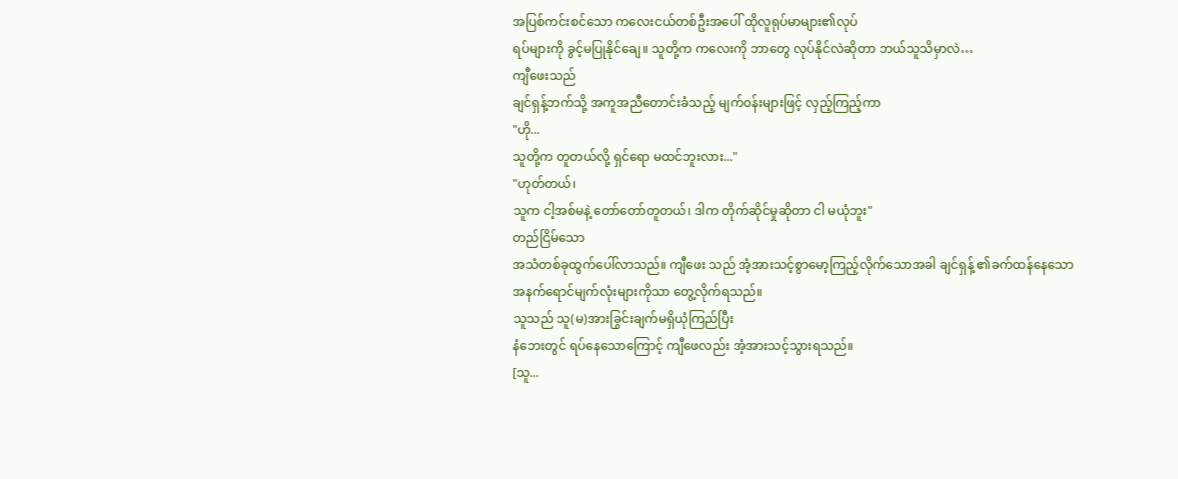အပြစ်ကင်းစင်သော ကလေးငယ်တစ်ဦးအပေါ် ထိုလူရုပ်မာများ၏လုပ်
ရပ်များကို ခွင့်မပြုနိုင်ချေ။ သူတို့က ကလေးကို ဘာတွေ လုပ်နိုင်လဲဆိုတာ ဘယ်သူသိမှာလဲ…
ကျီဖေးသည်
ချင်ရှန့်ဘက်သို့ အကူအညီတောင်းခံသည့် မျက်၀န်းများဖြင့် လှည့်ကြည့်ကာ
"ဟို...
သူတို့က တူတယ်လို့ ရှင်ရော မထင်ဘူးလား..."
"ဟုတ်တယ်၊
သူက ငါ့အစ်မနဲ့ တော်တော်တူတယ်၊ ဒါက တိုက်ဆိုင်မှုဆိုတာ ငါ မယုံဘူး"
တည်ငြိမ်သော
အသံတစ်ခုထွက်ပေါ်လာသည်။ ကျီဖေး သည် အံ့အားသင့်စွာမော့ကြည့်လိုက်သောအခါ ချင်ရှန့် ၏ခက်ထန်နေသော
အနက်ရောင်မျက်လုံးများကိုသာ တွေ့လိုက်ရသည်။
သူသည် သူ(မ)အားခြွင်းချက်မရှိယုံကြည်ပြီး
နံဘေးတွင် ရပ်နေသောကြောင့် ကျီဖေလည်း အံ့အားသင့်သွားရသည်။
[သူ...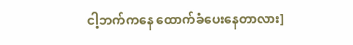ငါ့ဘက်ကနေ ထောက်ခံပေးနေတာလား]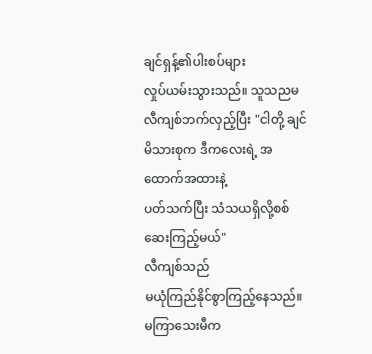ချင်ရှန့်၏ပါးစပ်များ
လှုပ်ယမ်းသွားသည်။ သူသညမ လီကျစ်ဘက်လှည့်ပြီး "ငါတို့ ချင်မိသားစုက ဒီကလေးရဲ့ အထောက်အထားနဲ့
ပတ်သက်ပြီး သံသယရှိလို့စစ်ဆေးကြည့်မယ်"
လီကျစ်သည်
မယုံကြည်နိုင်စွာကြည့်နေသည်။ မကြာသေးမီက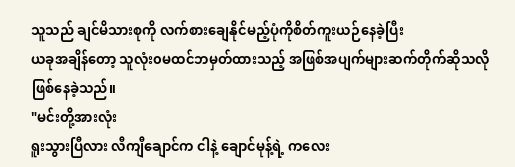သူသည် ချင်မိသားစုကို လက်စားချေနိုင်မည့်ပုံကိုစိတ်ကူးယဉ်နေခဲ့ပြီး
ယခုအချိန်တော့ သူလုံး၀မထင်ဘမှတ်ထားသည့် အဖြစ်အပျက်များဆက်တိုက်ဆိုသလိုဖြစ်နေခဲ့သည်။
"မင်းတို့အားလုံး
ရူးသွားပြီလား လီကျီချောင်က ငါနဲ့ ချောင်မုန့်ရဲ့ ကလေး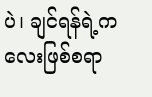ပဲ၊ ချင်ရန်ရဲ့ကလေးဖြစ်စရာ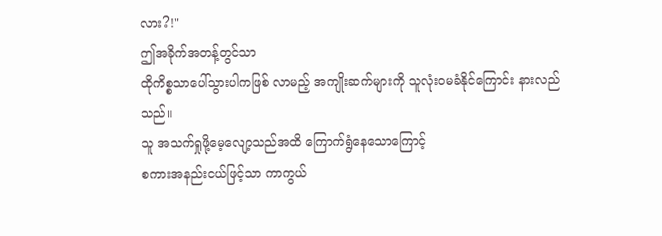လား?!"
ဤအခိုက်အတန့်တွင်သာ
ထိုကိစ္စသာပေါ်သွားပါကဖြစ် လာမည့် အကျိုးဆက်များကို သူလုံးဝမခံနိုင်ကြောင်း နားလည်သည်။
သူ အသက်ရှုဖို့မေ့လျော့သည်အထိ ကြောက်ရွံနေသောကြောင့်
စကားအနည်းငယ်ဖြင့်သာ ကာကွယ်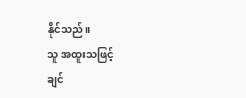နိုင်သည်။
သူ အထူးသဖြင့်
ချင်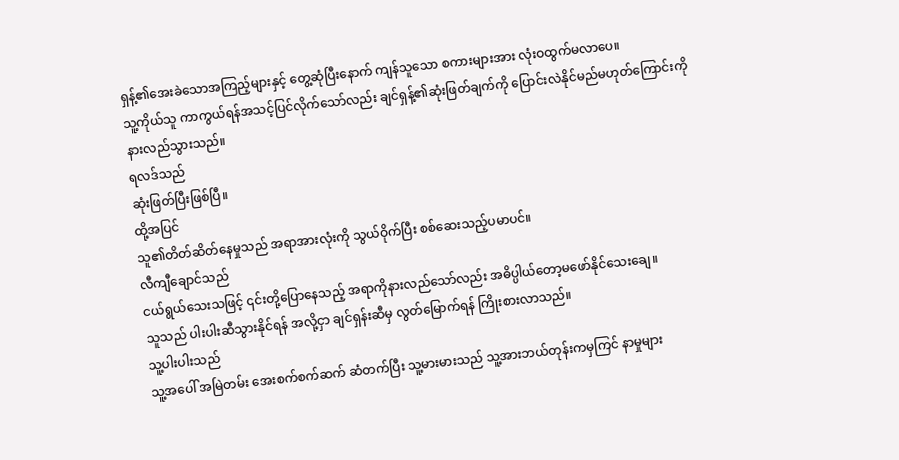ရှန့်၏အေးခဲသောအကြည့်များနှင့် တွေ့ဆုံပြီးနောက် ကျန်သူသော စကားများအား လုံးဝထွက်မလာပေ။
သူ့ကိုယ်သူ ကာကွယ်ရန်အသင့်ပြင်လိုက်သော်လည်း ချင်ရှန့်၏ဆုံးဖြတ်ချက်ကို ပြောင်းလဲနိုင်မည်မဟုတ်ကြောင်းကို
နားလည်သွားသည်။
ရလဒ်သည်
ဆုံးဖြတ်ပြီးဖြစ်ပြီ။
ထို့အပြင်
သူ၏တိတ်ဆိတ်နေမှုသည် အရာအားလုံးကို သွယ်ဝိုက်ပြီး စစ်ဆေးသည့်ပမာပင်။
လီကျီချောင်သည်
ငယ်ရွယ်သေးသဖြင့် ၎င်းတို့ပြောနေသည့် အရာကိုနားလည်သော်လည်း အဓိပ္ပါယ်တော့မဖော်နိုင်သေးချေ။
သူသည် ပါးပါးဆီသွားနိုင်ရန် အလို့ငှာ ချင်ရှန်းဆီမှ လွတ်မြောက်ရန် ကြိုးစားလာသည်။
သူ့ပါးပါးသည်
သူ့အပေါ် အမြဲတမ်း အေးစက်စက်ဆက် ဆံတက်ပြီး သူ့မားမားသည် သူ့အားဘယ်တုန်းကမှကြင် နာမှုများ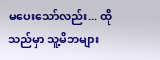မပေးသော်လည်း... ထိုသည်မှာ သူ့မိဘများ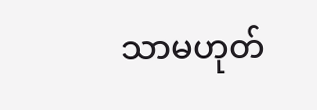သာမဟုတ်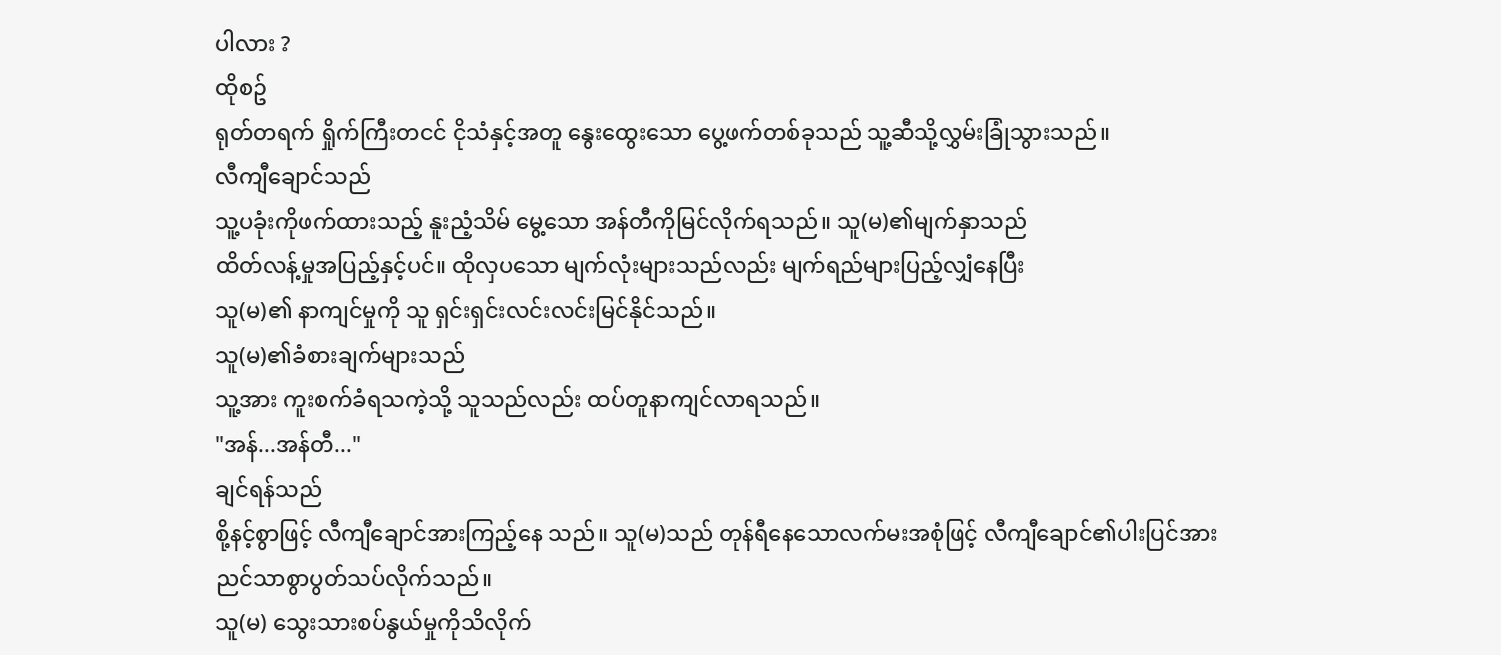ပါလား ?
ထိုစဥ်
ရုတ်တရက် ရှိုက်ကြီးတငင် ငိုသံနှင့်အတူ နွေးထွေးသော ပွေ့ဖက်တစ်ခုသည် သူ့ဆီသို့လွှမ်းခြုံသွားသည်။
လီကျီချောင်သည်
သူ့ပခုံးကိုဖက်ထားသည့် နူးညံ့သိမ် မွေ့သော အန်တီကိုမြင်လိုက်ရသည်။ သူ(မ)၏မျက်နှာသည်
ထိတ်လန့်မှုအပြည့်နှင့်ပင်။ ထိုလှပသော မျက်လုံးများသည်လည်း မျက်ရည်များပြည့်လျှံနေပြီး
သူ(မ)၏ နာကျင်မှုကို သူ ရှင်းရှင်းလင်းလင်းမြင်နိုင်သည်။
သူ(မ)၏ခံစားချက်များသည်
သူ့အား ကူးစက်ခံရသကဲ့သို့ သူသည်လည်း ထပ်တူနာကျင်လာရသည်။
"အန်...အန်တီ..."
ချင်ရန်သည်
စို့နင့်စွာဖြင့် လီကျီချောင်အားကြည့်နေ သည်။ သူ(မ)သည် တုန်ရီနေသောလက်မးအစုံဖြင့် လီကျီချောင်၏ပါးပြင်အား
ညင်သာစွာပွတ်သပ်လိုက်သည်။
သူ(မ) သွေးသားစပ်နွယ်မှုကိုသိလိုက်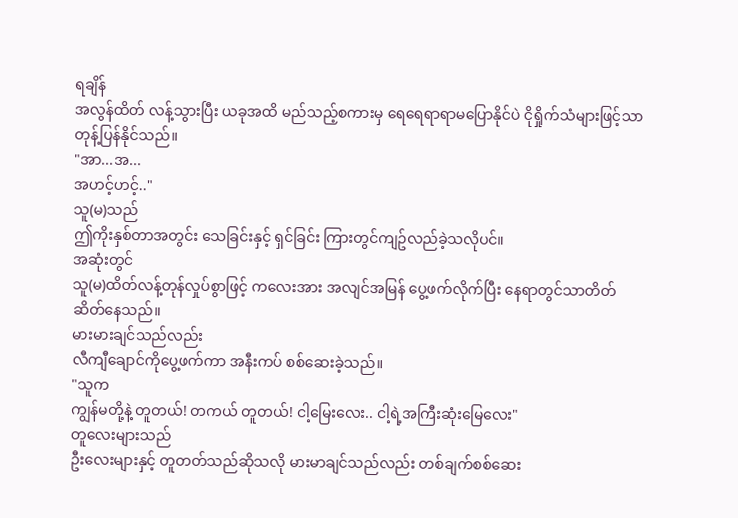ရချိန်
အလွန်ထိတ် လန့်သွားပြီး ယခုအထိ မည်သည့်စကားမှ ရေရေရာရာမပြောနိုင်ပဲ ငိုရှိုက်သံများဖြင့်သာ
တုန့်ပြန်နိုင်သည်။
"အာ...အ...
အဟင့်ဟင့်.."
သူ(မ)သည်
ဤကိုးနှစ်တာအတွင်း သေခြင်းနှင့် ရှင်ခြင်း ကြားတွင်ကျဥ်လည်ခဲ့သလိုပင်။
အဆုံးတွင်
သူ(မ)ထိတ်လန့်တုန်လှုပ်စွာဖြင့် ကလေးအား အလျင်အမြန် ပွေ့ဖက်လိုက်ပြီး နေရာတွင်သာတိတ်
ဆိတ်နေသည်။
မားမားချင်သည်လည်း
လီကျီချောင်ကိုပွေ့ဖက်ကာ အနီးကပ် စစ်ဆေးခဲ့သည်။
"သူက
ကျွန်မတို့နဲ့ တူတယ်! တကယ် တူတယ်! ငါ့မြေးလေး.. ငါ့ရဲ့အကြီးဆုံးမြေလေး"
တူလေးများသည်
ဦးလေးများနှင့် တူတတ်သည်ဆိုသလို မားမာချင်သည်လည်း တစ်ချက်စစ်ဆေး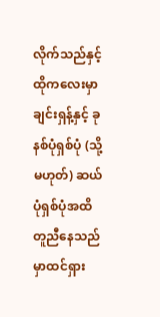လိုက်သည်နှင့် ထိုကလေးမှာ
ချင်းရှန့်နှင့် ခုနစ်ပုံရှစ်ပုံ (သို့မဟုတ်) ဆယ်ပုံရှစ်ပုံအထိ တူညီနေသည်မှာထင်ရှား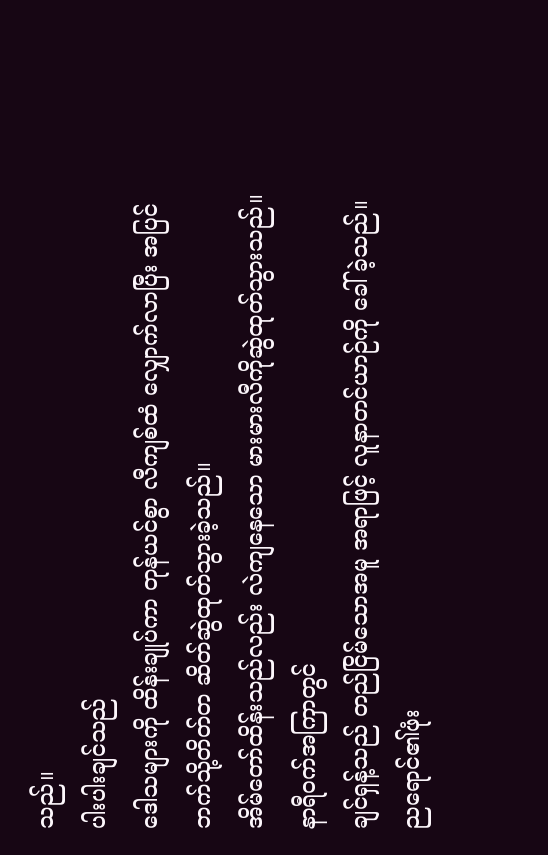သည်။
ပါးပါးချင်သည်
ဒေါသများကို ထိန်းချုပ်ကာ တုန်ယင်စွာ လီကျစ်ထံ လျှောက်လာပြီး အပြင်ဘက်သို့တိတ်တ ဆိတ်ဆွဲထုတ်သွားခဲ့သည်။
အိမ်တော်ထိန်းသည်လည်း လဲကျနေသော မားမားလီကိုဆွဲထုတ်သွားသည်။
နာရီဝက်အကြာတွင်
ချင်ရှန့်သည် တည်ငြိမ်သောအမူ အရာဖြင့် လူနာတင်ယာဉ်ကို ခေါ်ခဲ့သည်။
ညရောင်၏ဖုံး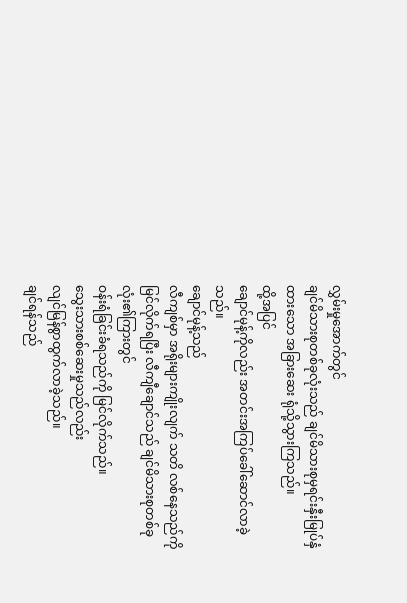လွှမ်းမှုအောက်တွင်
ချင်မိသားစုတစ်ခုလုံးသည် ချင်မိသားစုမှရင်းနှီးမြုပ်နှံထားသော အခြားဆေး ရုံသို့သွားကြသည်။
ထို့အပြင်
ချောင်မုန့်ကိုလည်း အတင်းအကြပ်ခေါ်ဆောင်လာခဲ့သည်။
ချောင်မုန့်သည်
လီကျစ်မှာ အရိုးများကျိုးလျက် သတိ လစ်နေသည်ကိုမြင်လိုက်ရပြီး လီကျီချောင်သည် ချင်မိသားစုတစ်ခုလုံး၏ကြားတွင်
ဝန်းရံခြင်းခံရသည်ကို မြင်လိုက်သည်။
သွေးသားစစ်ဆေးမှုသည်လည်း
လျင်မြန်စွာထွက်လာခဲ့သည်။
ချင်ရန်သည်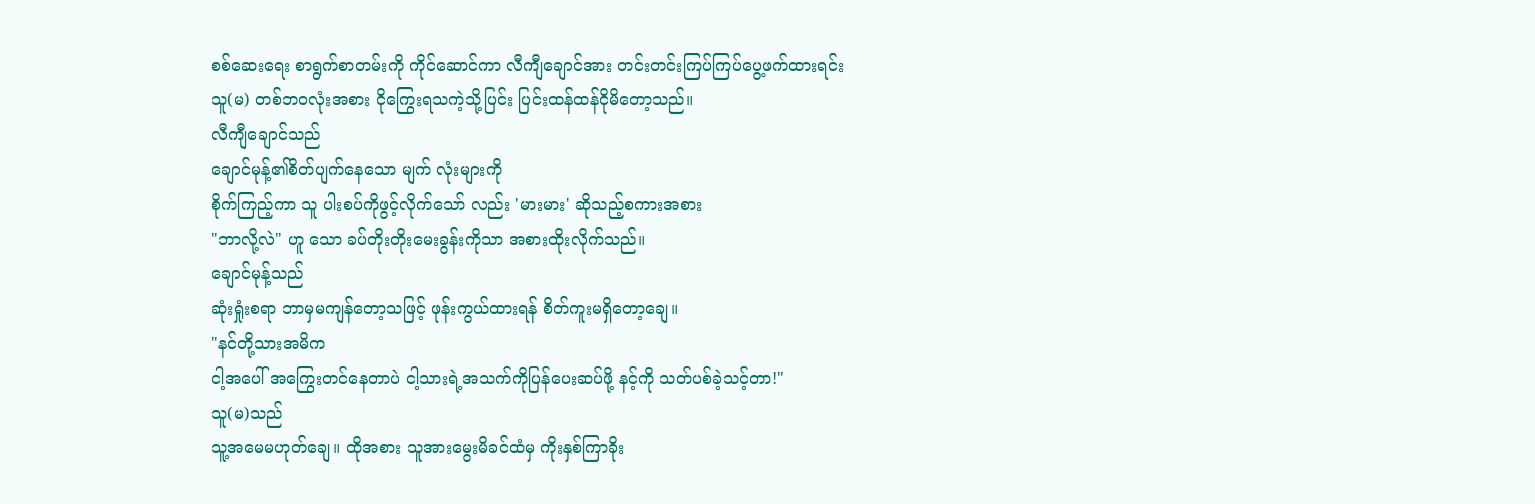စစ်ဆေးရေး စာရွက်စာတမ်းကို ကိုင်ဆောင်ကာ လီကျီချောင်အား တင်းတင်းကြပ်ကြပ်ပွေ့ဖက်ထားရင်း
သူ(မ) တစ်ဘ၀လုံးအစား ငိုကြွေးရသကဲ့သို့ပြင်း ပြင်းထန်ထန်ငိုမိတော့သည်။
လီကျီချောင်သည်
ချောင်မုန့်၏စိတ်ပျက်နေသော မျက် လုံးများကို
စိုက်ကြည့်ကာ သူ ပါးစပ်ကိုဖွင့်လိုက်သော် လည်း 'မားမား' ဆိုသည့်စကားအစား
"ဘာလို့လဲ" ဟူ သော ခပ်တိုးတိုးမေးခွန်းကိုသာ အစားထိုးလိုက်သည်။
ချောင်မုန့်သည်
ဆုံးရှုံးစရာ ဘာမှမကျန်တော့သဖြင့် ဖုန်းကွယ်ထားရန် စိတ်ကူးမရှိတော့ချေ။
"နင်တို့သားအမိက
ငါ့အပေါ် အကြွေးတင်နေတာပဲ ငါ့သားရဲ့အသက်ကိုပြန်ပေးဆပ်ဖို့ နင့်ကို သတ်ပစ်ခဲ့သင့်တာ!"
သူ(မ)သည်
သူ့အမေမဟုတ်ချေ။ ထိုအစား သူအားမွေးမိခင်ထံမှ ကိုးနှစ်ကြာခိုး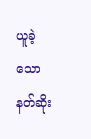ယူခဲ့သော နတ်ဆိုး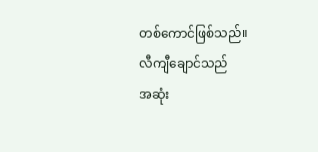တစ်ကောင်ဖြစ်သည်။
လီကျီချောင်သည်
အဆုံး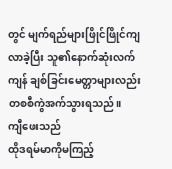တွင် မျက်ရည်များဖြိုင်ဖြိုင်ကျလာခဲ့ပြီး သူ၏နောက်ဆုံးလက်ကျန် ချစ်ခြင်းမေတ္တာများလည်း
တစစီကွဲအက်သွားရသည်။
ကျီဖေးသည်
ထိုဒရမ်မာကိုမကြည့်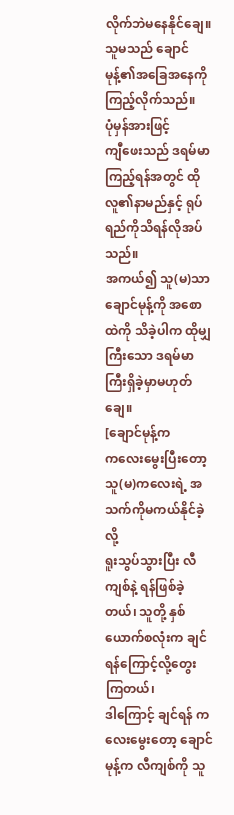လိုက်ဘဲမနေနိုင်ချေ။ သူမသည် ချောင်မုန့်၏အခြေအနေကိုကြည့်လိုက်သည်။
ပုံမှန်အားဖြင့်
ကျီဖေးသည် ဒရမ်မာကြည့်ရန်အတွင် ထိုလူ၏နာမည်နှင့် ရုပ်ရည်ကိုသိရန်လိုအပ်သည်။
အကယ်၍ သူ(မ)သာ
ချောင်မုန့်ကို အစောထဲကို သိခဲ့ပါက ထိုမျှကြီးသော ဒရမ်မာကြီးရှိခဲ့မှာမဟုတ်ချေ။
[ချောင်မုန့်က
ကလေးမွေးပြီးတော့ သူ(မ)ကလေးရဲ့ အသက်ကိုမကယ်နိုင်ခဲ့လို့
ရူးသွပ်သွားပြီး လီကျစ်နဲ့ ရန်ဖြစ်ခဲ့တယ်၊ သူတို့ နှစ်ယောက်စလုံးက ချင်ရန်ကြောင့်လို့တွေးကြတယ်၊
ဒါကြောင့် ချင်ရန် ကလေးမွေးတော့ ချောင်မုန့်က လီကျစ်ကို သူ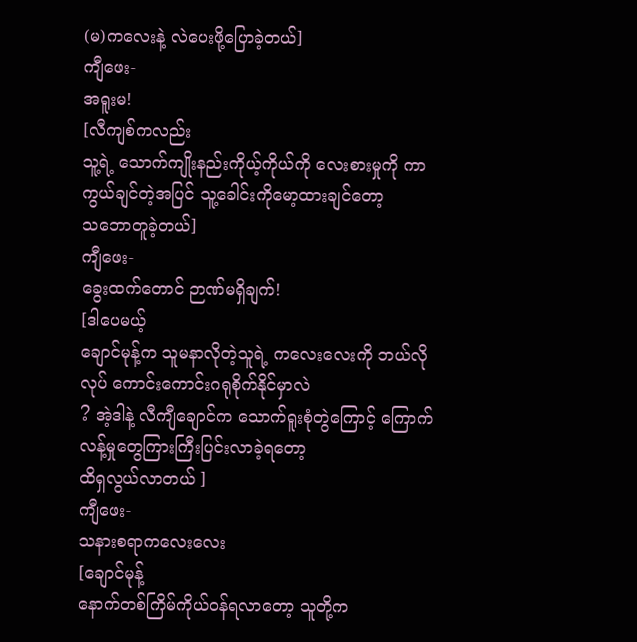(မ)ကလေးနဲ့ လဲပေးဖို့ပြောခဲ့တယ်]
ကျီဖေး-
အရူးမ!
[လီကျစ်ကလည်း
သူ့ရဲ့ သောက်ကျိုးနည်းကိုယ့်ကိုယ်ကို လေးစားမှုကို ကာကွယ်ချင်တဲ့အပြင် သူ့ခေါင်းကိုမော့ထားချင်တော့
သဘောတူခဲ့တယ်]
ကျီဖေး-
ခွေးထက်တောင် ဉာဏ်မရှိချက်!
[ဒါပေမယ့်
ချောင်မုန့်က သူမနာလိုတဲ့သူရဲ့ ကလေးလေးကို ဘယ်လိုလုပ် ကောင်းကောင်းဂရုစိုက်နိုင်မှာလဲ
? အဲ့ဒါနဲ့ လီကျီချောင်က သောက်ရူးစုံတွဲကြောင့် ကြောက် လန့်မှုတွေကြားကြီးပြင်းလာခဲ့ရတော့
ထိရှလွယ်လာတယ် ]
ကျီဖေး-
သနားစရာကလေးလေး
[ချောင်မုန့်
နောက်တစ်ကြိမ်ကိုယ်ဝန်ရလာတော့ သူတို့က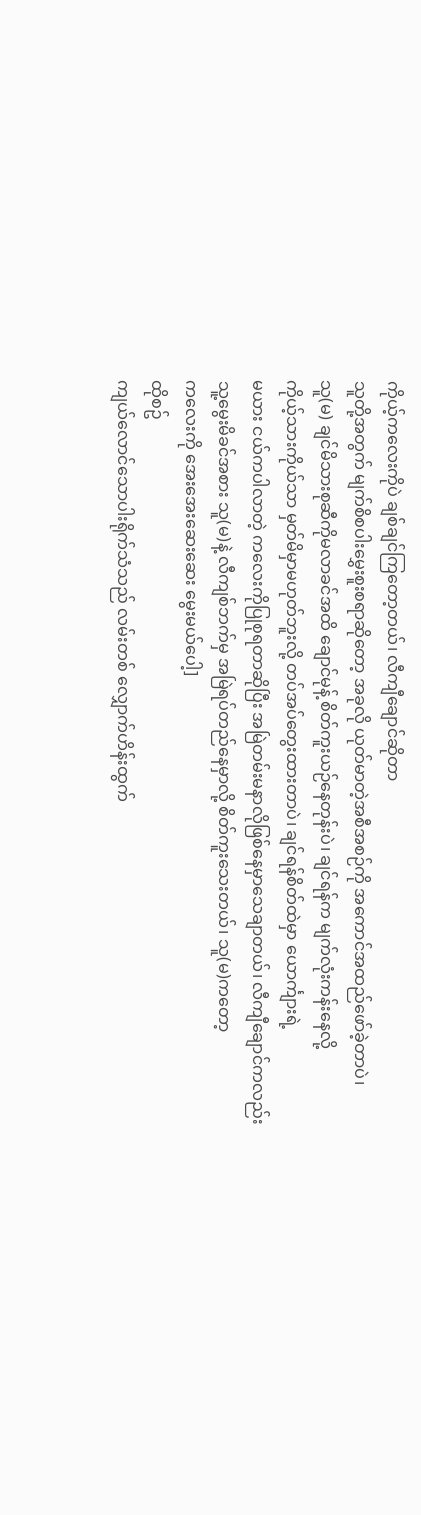ကိုယ့်ကလေးကိုပဲ ချစ်ချင်ကြတော့တယ်၊ လီကျီချောင်ဆိုတာ
သူတို့အတွက် မျက်စိစပါးမွှေးစူးစရာဆိုတော့ အခုလို ယုတ်မာတဲ့အစီအစဉ်ကို အကောင်အထည်ဖော်ခဲ့တာပဲ၊
သူ(မ) ချင်မိသားစုဆီကိုမလာခင်အထိ ချောင်မုန့် စိတ်ကူးယဉ်နေတုန်းပဲ၊ ချင်ရန်က မျက်လုံးကန်းနေလို့
ကိုယ့်သားကိုယ်သာ မှတ်မိမှာမဟုတ်ဘူးလို့ တပ်အပ်တွေးထားတာပဲ၊ ချင်ရန်စိတ်ထဲမှာ ယောင်္ကျားရဲ့
မယား ငယ်ကပါလာတဲ့ ကလေးကိုပြုစုရတာဆိုပြီး အမြဲတမ်းမနာလိုဖြစ်နေမှာသေချာတယ်၊ လီကျီချောင်ကလည်း
သူ့မွေးမိခင်အစား သူ(မ)နဲ့ လီကျစ်ဘက်မှ အမြဲရပ်တည်နေမှာလို့ စိတ်ကူးသေးတယ်၊ သူ(မ)ကတော့
ကလေးကို အေးအေးဆေးဆေး မွေးမယ်ပေါ့]
ထိုစဥ်
ကျယ်လောင်သောပါးရိုက်သံသည် လမ်းတစ် လျှောက်ဟိန်းထွက်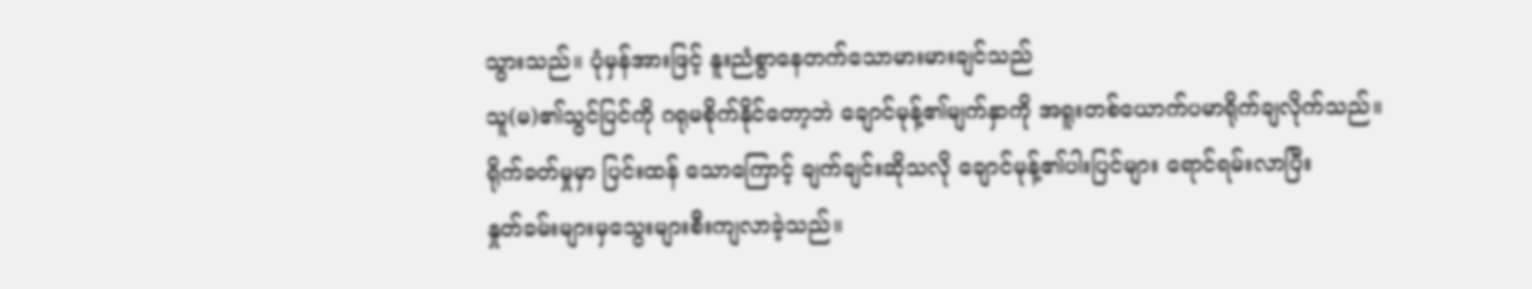သွားသည်။ ပုံမှန်အားဖြင့် နူးညံစွာနေတက်သောမားမားချင်သည်
သူ(မ)၏သွင်ပြင်ကို ဂရုမစိုက်နိုင်တော့ဘဲ ချောင်မုန့်၏မျက်နှာကို အရူးတစ်ယောက်ပမာရိုက်ချလိုက်သည်။
ရိုက်ခတ်မှုမှာ ပြင်းထန် သောကြောင့် ချက်ချင်းဆိုသလို ချောင်မုန့်၏ပါးပြင်များ ရောင်ရမ်းလာပြီး
နှုတ်ခမ်းများမှသွေးများစီးကျလာခဲ့သည်။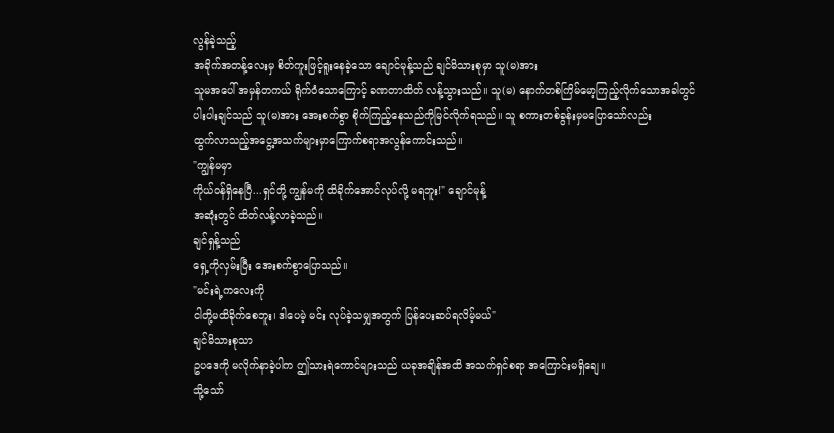လွန်ခဲ့သည့်
အခိုက်အတန့်လေးမှ စိတ်ကူးဖြင့်ရူးနေခဲ့သော ချောင်မုန့်သည် ချင်မိသားစုမှာ သူ(မ)အား
သူမအပေါ် အမှန်တကယ် ရိုက်ဝံသောကြောင့် ခဏတာထိတ် လန့်သွားသည်။ သူ(မ) နောက်တစ်ကြိမ်မော့ကြည့်လိုက်သောအခါတွင်
ပါးပါးချင်သည် သူ(မ)အား အေးစက်စွာ စိုက်ကြည့်နေသည်ကိုမြင်လိုက်ရသည်။ သူ စကားတစ်ခွန်းမှမပြောသော်လည်း
ထွက်လာသည့်အငွေ့အသက်များမှာကြောက်စရာအလွန်ကောင်းသည်။
"ကျွန်မမှာ
ကိုယ်ဝန်ရှိနေပြီ...ရှင်တို့ ကျွန်မကို ထိခိုက်အောင်လုပ်လို့ မရဘူး!" ချောင်မုန့်
အဆုံးတွင် ထိတ်လန့်လာခဲ့သည်။
ချင်ရှန့်သည်
ရှေ့ကိုလှမ်းပြီး အေးစက်စွာပြောသည်။
"မင်းရဲ့ကလေးကို
ငါတို့မထိခိုက်စေဘူး၊ ဒါပေမဲ့ မင်း လုပ်ခဲ့သမျှအတွက် ပြန်ပေးဆပ်ရလိမ့်မယ်"
ချင်မိသားစုသာ
ဥပဒေကို မလိုက်နာခဲ့ပါက ဤသားရဲကောင်များသည် ယခုအချိန်အထိ အသက်ရှင်စရာ အကြောင်းမရှိချေ။
သို့သော်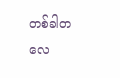တစ်ခါတလေ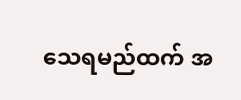သေရမည်ထက် အ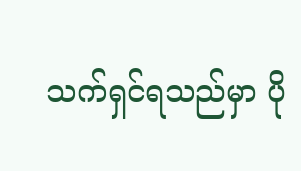သက်ရှင်ရသည်မှာ ပို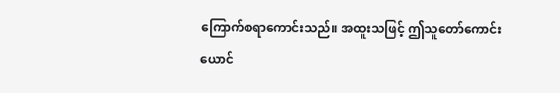ကြောက်စရာကောင်းသည်။ အထူးသဖြင့် ဤသူတော်ကောင်း
ယောင်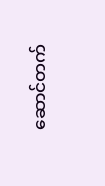ဆောင်တက်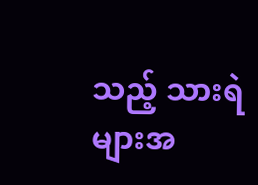သည့် သားရဲများအ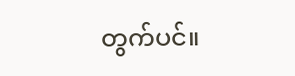တွက်ပင်။